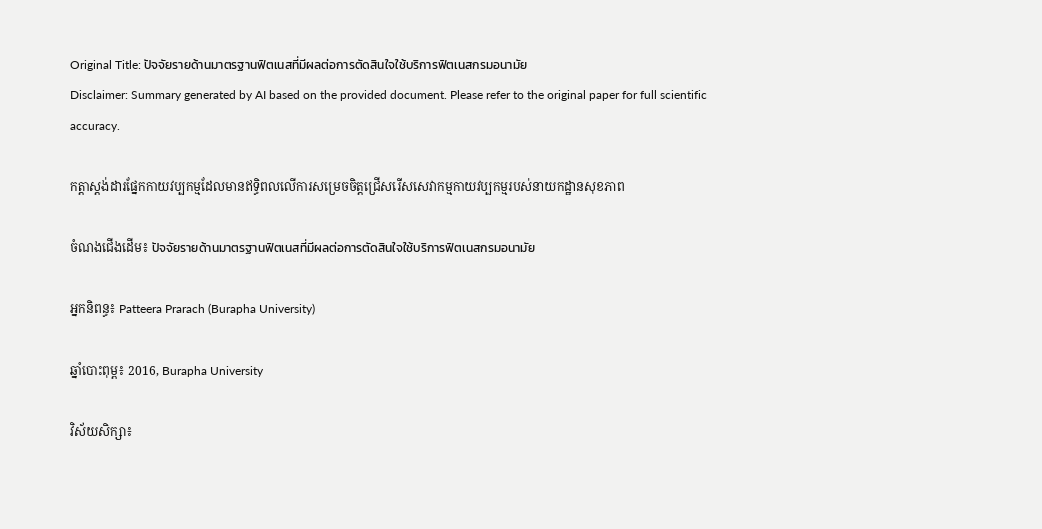Original Title: ปัจจัยรายด้านมาตรฐานฟิตเนสที่มีผลต่อการตัดสินใจใช้บริการฟิตเนสกรมอนามัย
Disclaimer: Summary generated by AI based on the provided document. Please refer to the original paper for full scientific accuracy.

កត្តាស្តង់ដារផ្នែកកាយវប្បកម្មដែលមានឥទ្ធិពលលើការសម្រេចចិត្តជ្រើសរើសសេវាកម្មកាយវប្បកម្មរបស់នាយកដ្ឋានសុខភាព

ចំណងជើងដើម៖ ปัจจัยรายด้านมาตรฐานฟิตเนสที่มีผลต่อการตัดสินใจใช้บริการฟิตเนสกรมอนามัย

អ្នកនិពន្ធ៖ Patteera Prarach (Burapha University)

ឆ្នាំបោះពុម្ព៖ 2016, Burapha University

វិស័យសិក្សា៖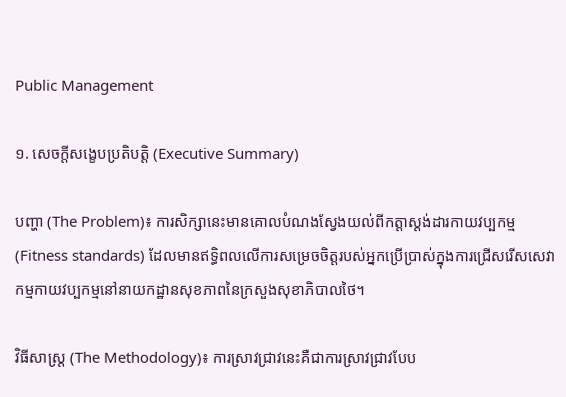Public Management

១. សេចក្តីសង្ខេបប្រតិបត្តិ (Executive Summary)

បញ្ហា (The Problem)៖ ការសិក្សានេះមានគោលបំណងស្វែងយល់ពីកត្តាស្តង់ដារកាយវប្បកម្ម (Fitness standards) ដែលមានឥទ្ធិពលលើការសម្រេចចិត្តរបស់អ្នកប្រើប្រាស់ក្នុងការជ្រើសរើសសេវាកម្មកាយវប្បកម្មនៅនាយកដ្ឋានសុខភាពនៃក្រសួងសុខាភិបាលថៃ។

វិធីសាស្ត្រ (The Methodology)៖ ការស្រាវជ្រាវនេះគឺជាការស្រាវជ្រាវបែប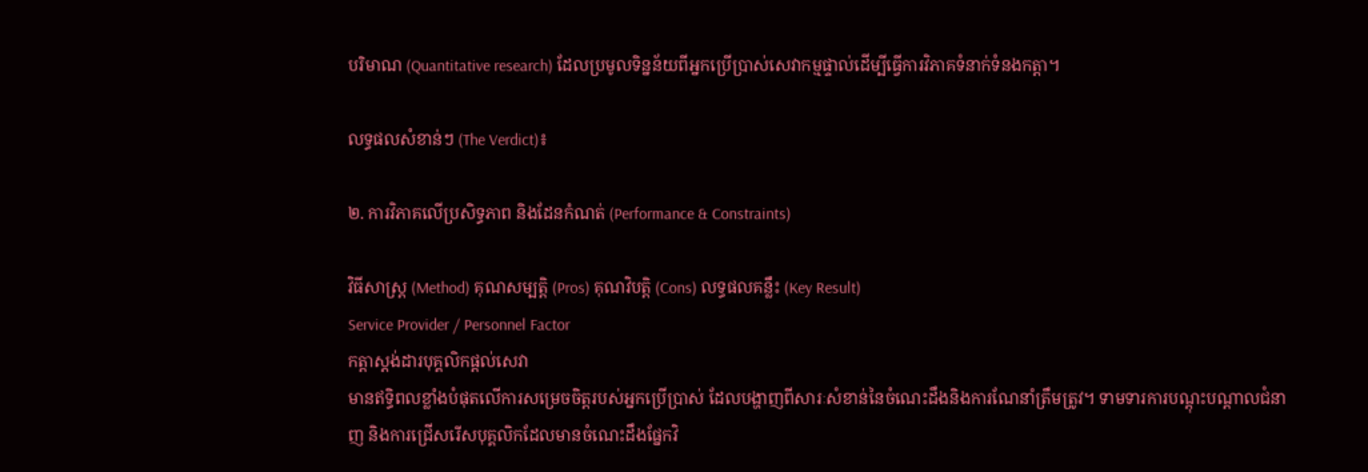បរិមាណ (Quantitative research) ដែលប្រមូលទិន្នន័យពីអ្នកប្រើប្រាស់សេវាកម្មផ្ទាល់ដើម្បីធ្វើការវិភាគទំនាក់ទំនងកត្តា។

លទ្ធផលសំខាន់ៗ (The Verdict)៖

២. ការវិភាគលើប្រសិទ្ធភាព និងដែនកំណត់ (Performance & Constraints)

វិធីសាស្ត្រ (Method) គុណសម្បត្តិ (Pros) គុណវិបត្តិ (Cons) លទ្ធផលគន្លឹះ (Key Result)
Service Provider / Personnel Factor
កត្តាស្តង់ដារបុគ្គលិកផ្តល់សេវា
មានឥទ្ធិពលខ្លាំងបំផុតលើការសម្រេចចិត្តរបស់អ្នកប្រើប្រាស់ ដែលបង្ហាញពីសារៈសំខាន់នៃចំណេះដឹងនិងការណែនាំត្រឹមត្រូវ។ ទាមទារការបណ្តុះបណ្តាលជំនាញ និងការជ្រើសរើសបុគ្គលិកដែលមានចំណេះដឹងផ្នែកវិ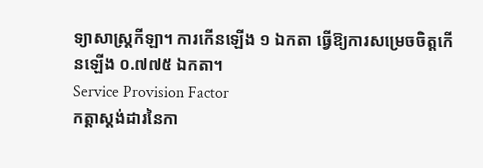ទ្យាសាស្ត្រកីឡា។ ការកើនឡើង ១ ឯកតា ធ្វើឱ្យការសម្រេចចិត្តកើនឡើង ០.៧៧៥ ឯកតា។
Service Provision Factor
កត្តាស្តង់ដារនៃកា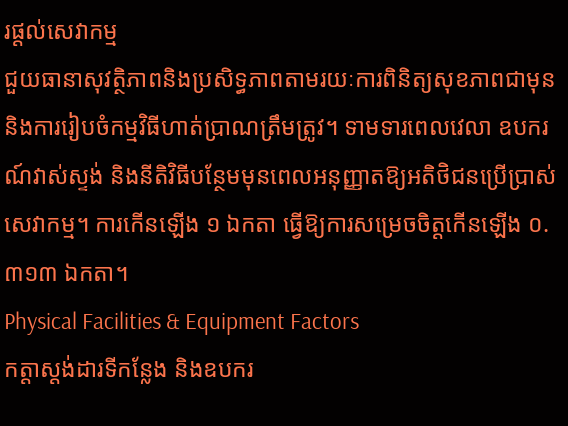រផ្តល់សេវាកម្ម
ជួយធានាសុវត្ថិភាពនិងប្រសិទ្ធភាពតាមរយៈការពិនិត្យសុខភាពជាមុន និងការរៀបចំកម្មវិធីហាត់ប្រាណត្រឹមត្រូវ។ ទាមទារពេលវេលា ឧបករណ៍វាស់ស្ទង់ និងនីតិវិធីបន្ថែមមុនពេលអនុញ្ញាតឱ្យអតិថិជនប្រើប្រាស់សេវាកម្ម។ ការកើនឡើង ១ ឯកតា ធ្វើឱ្យការសម្រេចចិត្តកើនឡើង ០.៣១៣ ឯកតា។
Physical Facilities & Equipment Factors
កត្តាស្តង់ដារទីកន្លែង និងឧបករ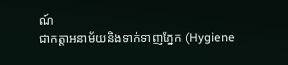ណ៍
ជាកត្តាអនាម័យនិងទាក់ទាញភ្នែក (Hygiene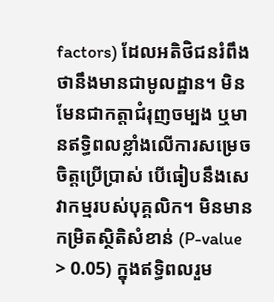factors) ដែលអតិថិជនរំពឹងថានឹងមានជាមូលដ្ឋាន។ មិនមែនជាកត្តាជំរុញចម្បង ឬមានឥទ្ធិពលខ្លាំងលើការសម្រេចចិត្តប្រើប្រាស់ បើធៀបនឹងសេវាកម្មរបស់បុគ្គលិក។ មិនមានកម្រិតស្ថិតិសំខាន់ (P-value > 0.05) ក្នុងឥទ្ធិពលរួម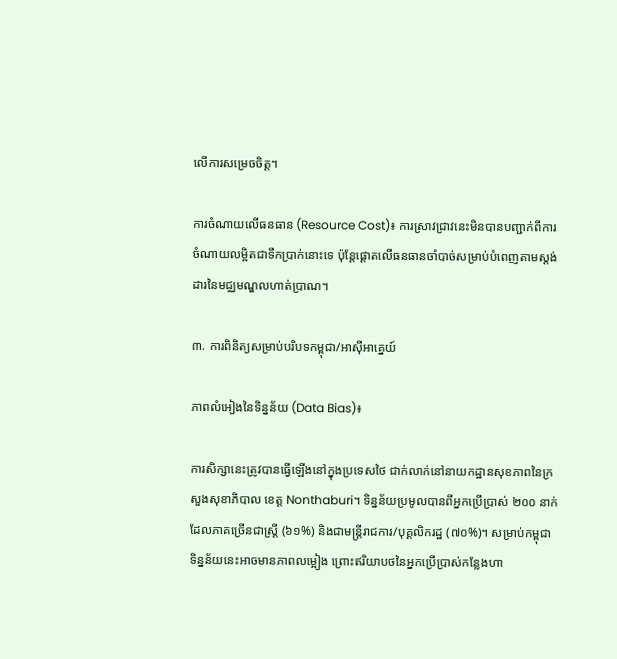លើការសម្រេចចិត្ត។

ការចំណាយលើធនធាន (Resource Cost)៖ ការស្រាវជ្រាវនេះមិនបានបញ្ជាក់ពីការចំណាយលម្អិតជាទឹកប្រាក់នោះទេ ប៉ុន្តែផ្តោតលើធនធានចាំបាច់សម្រាប់បំពេញតាមស្តង់ដារនៃមជ្ឈមណ្ឌលហាត់ប្រាណ។

៣. ការពិនិត្យសម្រាប់បរិបទកម្ពុជា/អាស៊ីអាគ្នេយ៍

ភាពលំអៀងនៃទិន្នន័យ (Data Bias)៖

ការសិក្សានេះត្រូវបានធ្វើឡើងនៅក្នុងប្រទេសថៃ ជាក់លាក់នៅនាយកដ្ឋានសុខភាពនៃក្រសួងសុខាភិបាល ខេត្ត Nonthaburi។ ទិន្នន័យប្រមូលបានពីអ្នកប្រើប្រាស់ ២០០ នាក់ ដែលភាគច្រើនជាស្ត្រី (៦១%) និងជាមន្ត្រីរាជការ/បុគ្គលិករដ្ឋ (៧០%)។ សម្រាប់កម្ពុជា ទិន្នន័យនេះអាចមានភាពលម្អៀង ព្រោះឥរិយាបថនៃអ្នកប្រើប្រាស់កន្លែងហា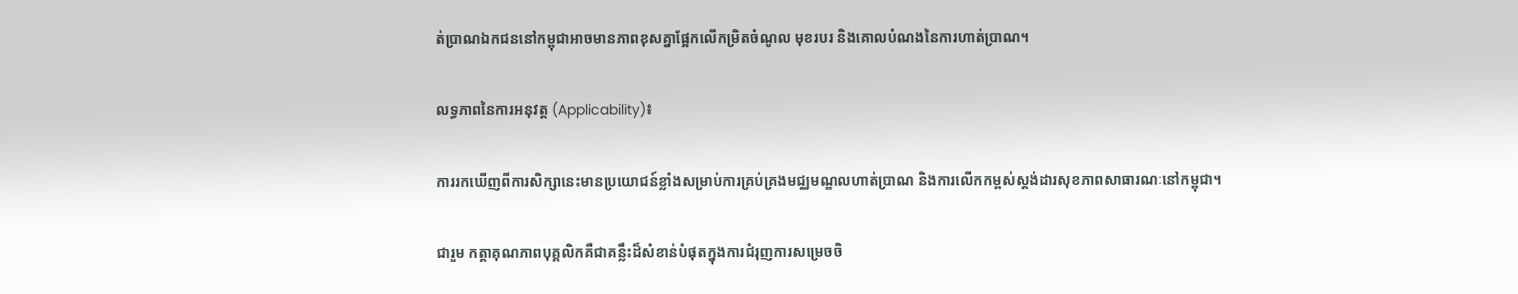ត់ប្រាណឯកជននៅកម្ពុជាអាចមានភាពខុសគ្នាផ្អែកលើកម្រិតចំណូល មុខរបរ និងគោលបំណងនៃការហាត់ប្រាណ។

លទ្ធភាពនៃការអនុវត្ត (Applicability)៖

ការរកឃើញពីការសិក្សានេះមានប្រយោជន៍ខ្លាំងសម្រាប់ការគ្រប់គ្រងមជ្ឈមណ្ឌលហាត់ប្រាណ និងការលើកកម្ពស់ស្តង់ដារសុខភាពសាធារណៈនៅកម្ពុជា។

ជារួម កត្តាគុណភាពបុគ្គលិកគឺជាគន្លឹះដ៏សំខាន់បំផុតក្នុងការជំរុញការសម្រេចចិ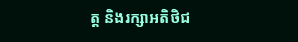ត្ត និងរក្សាអតិថិជ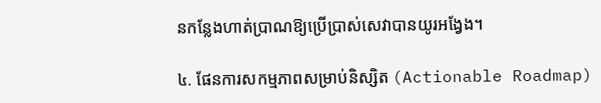នកន្លែងហាត់ប្រាណឱ្យប្រើប្រាស់សេវាបានយូរអង្វែង។

៤. ផែនការសកម្មភាពសម្រាប់និស្សិត (Actionable Roadmap)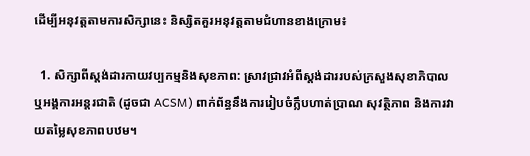ដើម្បីអនុវត្តតាមការសិក្សានេះ និស្សិតគួរអនុវត្តតាមជំហានខាងក្រោម៖

  1. សិក្សាពីស្តង់ដារកាយវប្បកម្មនិងសុខភាព: ស្រាវជ្រាវអំពីស្តង់ដាររបស់ក្រសួងសុខាភិបាល ឬអង្គការអន្តរជាតិ (ដូចជា ACSM) ពាក់ព័ន្ធនឹងការរៀបចំក្លឹបហាត់ប្រាណ សុវត្ថិភាព និងការវាយតម្លៃសុខភាពបឋម។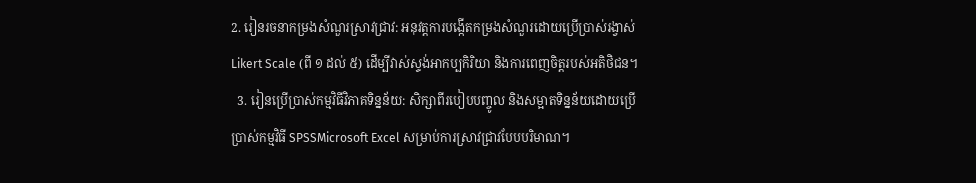2. រៀនរចនាកម្រងសំណួរស្រាវជ្រាវ: អនុវត្តការបង្កើតកម្រងសំណួរដោយប្រើប្រាស់រង្វាស់ Likert Scale (ពី ១ ដល់ ៥) ដើម្បីវាស់ស្ទង់អាកប្បកិរិយា និងការពេញចិត្តរបស់អតិថិជន។
  3. រៀនប្រើប្រាស់កម្មវិធីវិភាគទិន្នន័យ: សិក្សាពីរបៀបបញ្ចូល និងសម្អាតទិន្នន័យដោយប្រើប្រាស់កម្មវិធី SPSSMicrosoft Excel សម្រាប់ការស្រាវជ្រាវបែបបរិមាណ។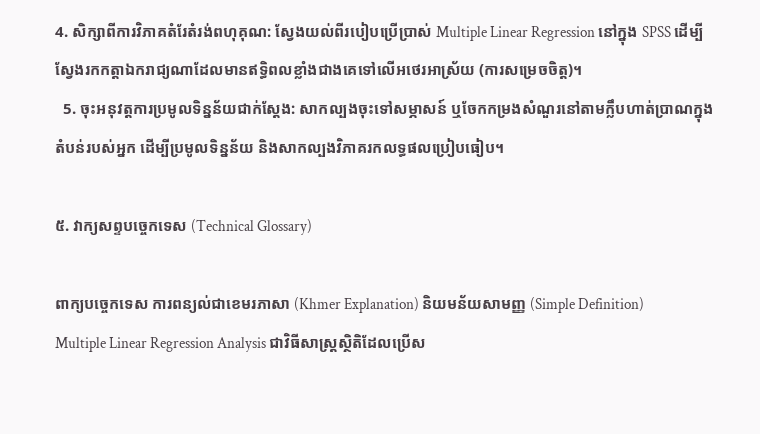4. សិក្សាពីការវិភាគតំរែតំរង់ពហុគុណ: ស្វែងយល់ពីរបៀបប្រើប្រាស់ Multiple Linear Regression នៅក្នុង SPSS ដើម្បីស្វែងរកកត្តាឯករាជ្យណាដែលមានឥទ្ធិពលខ្លាំងជាងគេទៅលើអថេរអាស្រ័យ (ការសម្រេចចិត្ត)។
  5. ចុះអនុវត្តការប្រមូលទិន្នន័យជាក់ស្តែង: សាកល្បងចុះទៅសម្ភាសន៍ ឬចែកកម្រងសំណួរនៅតាមក្លឹបហាត់ប្រាណក្នុងតំបន់របស់អ្នក ដើម្បីប្រមូលទិន្នន័យ និងសាកល្បងវិភាគរកលទ្ធផលប្រៀបធៀប។

៥. វាក្យសព្ទបច្ចេកទេស (Technical Glossary)

ពាក្យបច្ចេកទេស ការពន្យល់ជាខេមរភាសា (Khmer Explanation) និយមន័យសាមញ្ញ (Simple Definition)
Multiple Linear Regression Analysis ជាវិធីសាស្ត្រស្ថិតិដែលប្រើស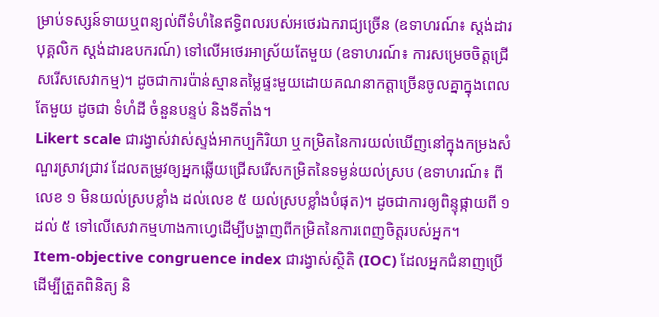ម្រាប់ទស្សន៍ទាយឬពន្យល់ពីទំហំនៃឥទ្ធិពលរបស់អថេរឯករាជ្យច្រើន (ឧទាហរណ៍៖ ស្តង់ដារបុគ្គលិក ស្តង់ដារឧបករណ៍) ទៅលើអថេរអាស្រ័យតែមួយ (ឧទាហរណ៍៖ ការសម្រេចចិត្តជ្រើសរើសសេវាកម្ម)។ ដូចជាការប៉ាន់ស្មានតម្លៃផ្ទះមួយដោយគណនាកត្តាច្រើនចូលគ្នាក្នុងពេលតែមួយ ដូចជា ទំហំដី ចំនួនបន្ទប់ និងទីតាំង។
Likert scale ជារង្វាស់វាស់ស្ទង់អាកប្បកិរិយា ឬកម្រិតនៃការយល់ឃើញនៅក្នុងកម្រងសំណួរស្រាវជ្រាវ ដែលតម្រូវឲ្យអ្នកឆ្លើយជ្រើសរើសកម្រិតនៃទម្ងន់យល់ស្រប (ឧទាហរណ៍៖ ពីលេខ ១ មិនយល់ស្របខ្លាំង ដល់លេខ ៥ យល់ស្របខ្លាំងបំផុត)។ ដូចជាការឲ្យពិន្ទុផ្កាយពី ១ ដល់ ៥ ទៅលើសេវាកម្មហាងកាហ្វេដើម្បីបង្ហាញពីកម្រិតនៃការពេញចិត្តរបស់អ្នក។
Item-objective congruence index ជារង្វាស់ស្ថិតិ (IOC) ដែលអ្នកជំនាញប្រើដើម្បីត្រួតពិនិត្យ និ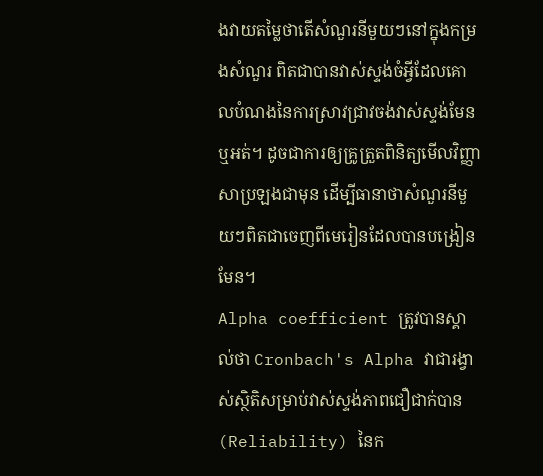ងវាយតម្លៃថាតើសំណួរនីមួយៗនៅក្នុងកម្រងសំណួរ ពិតជាបានវាស់ស្ទង់ចំអ្វីដែលគោលបំណងនៃការស្រាវជ្រាវចង់វាស់ស្ទង់មែនឬអត់។ ដូចជាការឲ្យគ្រូត្រួតពិនិត្យមើលវិញ្ញាសាប្រឡងជាមុន ដើម្បីធានាថាសំណួរនីមួយៗពិតជាចេញពីមេរៀនដែលបានបង្រៀនមែន។
Alpha coefficient ត្រូវបានស្គាល់ថា Cronbach's Alpha វាជារង្វាស់ស្ថិតិសម្រាប់វាស់ស្ទង់ភាពជឿជាក់បាន (Reliability) នៃក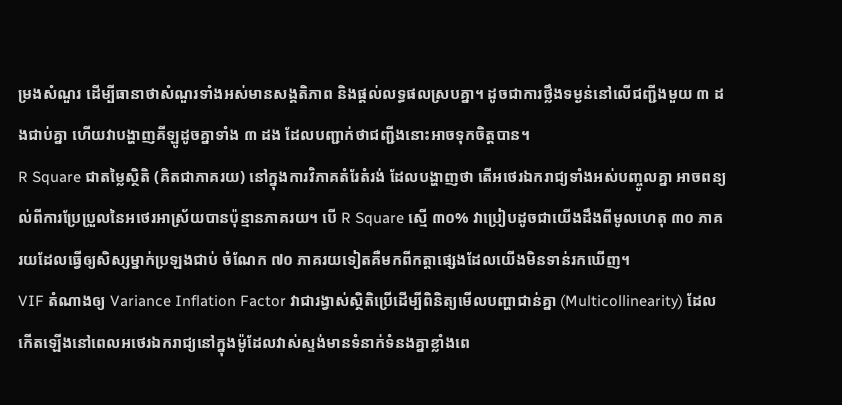ម្រងសំណួរ ដើម្បីធានាថាសំណួរទាំងអស់មានសង្គតិភាព និងផ្តល់លទ្ធផលស្របគ្នា។ ដូចជាការថ្លឹងទម្ងន់នៅលើជញ្ជីងមួយ ៣ ដងជាប់គ្នា ហើយវាបង្ហាញគីឡូដូចគ្នាទាំង ៣ ដង ដែលបញ្ជាក់ថាជញ្ជីងនោះអាចទុកចិត្តបាន។
R Square ជាតម្លៃស្ថិតិ (គិតជាភាគរយ) នៅក្នុងការវិភាគតំរែតំរង់ ដែលបង្ហាញថា តើអថេរឯករាជ្យទាំងអស់បញ្ចូលគ្នា អាចពន្យល់ពីការប្រែប្រួលនៃអថេរអាស្រ័យបានប៉ុន្មានភាគរយ។ បើ R Square ស្មើ ៣០% វាប្រៀបដូចជាយើងដឹងពីមូលហេតុ ៣០ ភាគរយដែលធ្វើឲ្យសិស្សម្នាក់ប្រឡងជាប់ ចំណែក ៧០ ភាគរយទៀតគឺមកពីកត្តាផ្សេងដែលយើងមិនទាន់រកឃើញ។
VIF តំណាងឲ្យ Variance Inflation Factor វាជារង្វាស់ស្ថិតិប្រើដើម្បីពិនិត្យមើលបញ្ហាជាន់គ្នា (Multicollinearity) ដែលកើតឡើងនៅពេលអថេរឯករាជ្យនៅក្នុងម៉ូដែលវាស់ស្ទង់មានទំនាក់ទំនងគ្នាខ្លាំងពេ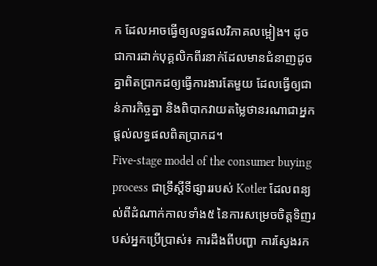ក ដែលអាចធ្វើឲ្យលទ្ធផលវិភាគលម្អៀង។ ដូចជាការដាក់បុគ្គលិកពីរនាក់ដែលមានជំនាញដូចគ្នាពិតប្រាកដឲ្យធ្វើការងារតែមួយ ដែលធ្វើឲ្យជាន់ភារកិច្ចគ្នា និងពិបាកវាយតម្លៃថានរណាជាអ្នកផ្តល់លទ្ធផលពិតប្រាកដ។
Five-stage model of the consumer buying process ជាទ្រឹស្តីទីផ្សាររបស់ Kotler ដែលពន្យល់ពីដំណាក់កាលទាំង៥ នៃការសម្រេចចិត្តទិញរបស់អ្នកប្រើប្រាស់៖ ការដឹងពីបញ្ហា ការស្វែងរក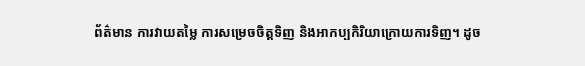ព័ត៌មាន ការវាយតម្លៃ ការសម្រេចចិត្តទិញ និងអាកប្បកិរិយាក្រោយការទិញ។ ដូច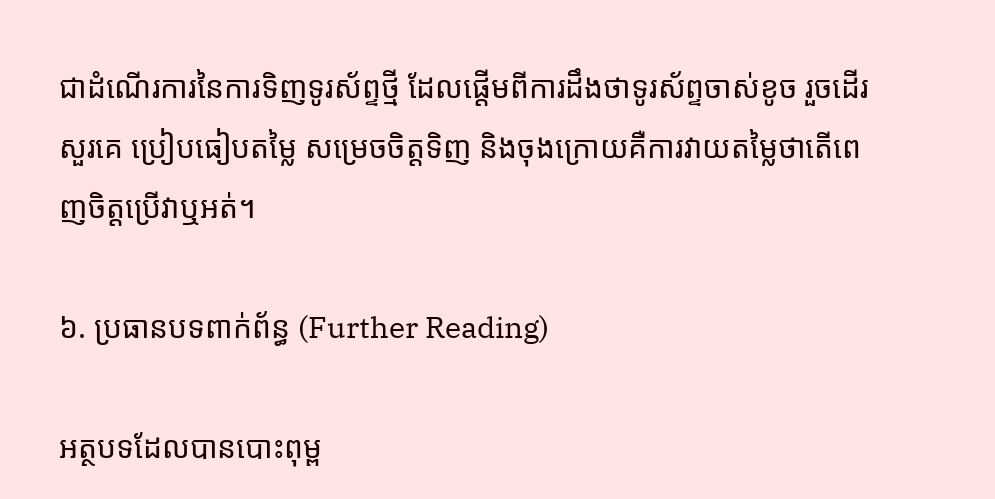ជាដំណើរការនៃការទិញទូរស័ព្ទថ្មី ដែលផ្តើមពីការដឹងថាទូរស័ព្ទចាស់ខូច រួចដើរសួរគេ ប្រៀបធៀបតម្លៃ សម្រេចចិត្តទិញ និងចុងក្រោយគឺការវាយតម្លៃថាតើពេញចិត្តប្រើវាឬអត់។

៦. ប្រធានបទពាក់ព័ន្ធ (Further Reading)

អត្ថបទដែលបានបោះពុម្ព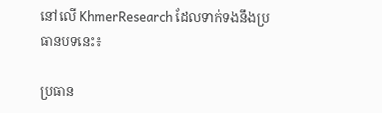នៅលើ KhmerResearch ដែលទាក់ទងនឹងប្រធានបទនេះ៖

ប្រធាន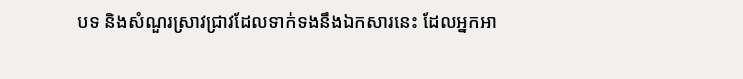បទ និងសំណួរស្រាវជ្រាវដែលទាក់ទងនឹងឯកសារនេះ ដែលអ្នកអា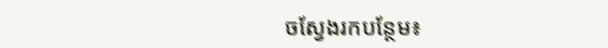ចស្វែងរកបន្ថែម៖